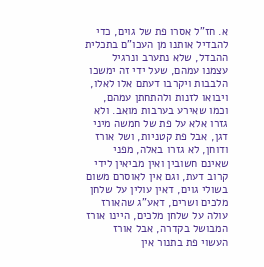א. חז"ל אסרו פת של גוים, כדי להבדיל אותנו מן העכו"ם בתכלית ההבדל, שלא נתערב ונרגיל עצמנו עמהם, שעל ידי זה ימשכו הלבבות ויקרבו דעתם אלו לאלו, ויבואו לזנות ולהתחתן עמהם, וכמו שאירע בערבות מואב. ולא גזרו אלא על פת של חמשה מיני דגן, אבל פת קטניות, ושל אורז ודוחן, לא גזרו באלה, מפני שאינם חשובין ואין מביאין לידי קרוב דעת, וגם אין לאוסרם משום בשולי גוים, דאין עולין על שלחן מלכים ושרים, דאע"ג שהאורז עולה על שלחן מלכים, היינו אורז המבושל בקדרה, אבל אורז העשוי פת בתנור אין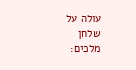עולה על שלחן מלכים: